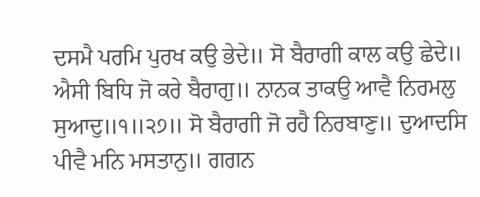ਦਸਮੈ ਪਰਮਿ ਪੁਰਖ ਕਉ ਭੇਦੇ॥ ਸੋ ਬੈਰਾਗੀ ਕਾਲ ਕਉ ਛੇਦੇ॥
ਐਸੀ ਬਿਧਿ ਜੋ ਕਰੇ ਬੈਰਾਗੁ॥ ਨਾਨਕ ਤਾਕਉ ਆਵੈ ਨਿਰਮਲੁ
ਸੁਆਦੁ॥੧॥੨੭॥ ਸੋ ਬੈਰਾਗੀ ਜੋ ਰਹੈ ਨਿਰਬਾਣੁ॥ ਦੁਆਦਸਿ
ਪੀਵੈ ਮਨਿ ਮਸਤਾਨੁ॥ ਗਗਨ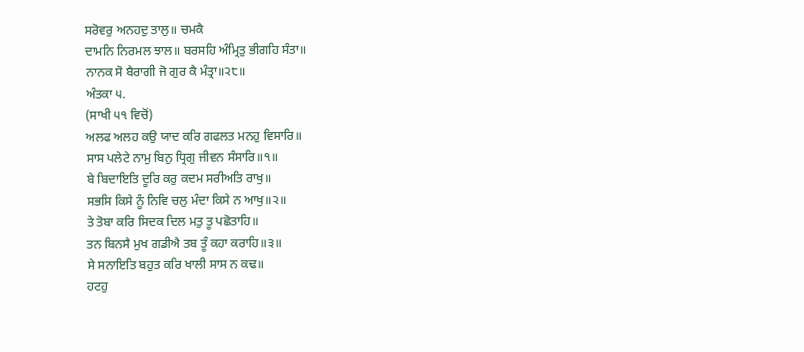ਸਰੋਵਰੁ ਅਨਹਦੁ ਤਾਲੁ॥ ਚਮਕੈ
ਦਾਮਨਿ ਨਿਰਮਲ ਝਾਲ॥ ਬਰਸਹਿ ਅੰਮ੍ਰਿਤੁ ਭੀਗਹਿ ਸੰਤਾ॥
ਨਾਨਕ ਸੋ ਬੈਰਾਗੀ ਜੋ ਗੁਰ ਕੈ ਮੰਤ੍ਰਾ॥੨੮॥
ਅੰਤਕਾ ੫.
(ਸਾਖੀ ੫੧ ਵਿਚੋਂ)
ਅਲਫ ਅਲਹ ਕਉ ਯਾਦ ਕਰਿ ਗਫਲਤ ਮਨਹੁ ਵਿਸਾਰਿ॥
ਸਾਸ ਪਲੇਟੇ ਨਾਮੁ ਬਿਨੁ ਧ੍ਰਿਗੁ ਜੀਵਨ ਸੰਸਾਰਿ॥੧॥
ਬੇ ਬਿਦਾਇਤਿ ਦੂਰਿ ਕਰੁ ਕਦਮ ਸਰੀਅਤਿ ਰਾਖੁ॥
ਸਭਸਿ ਕਿਸੇ ਨੂੰ ਨਿਵਿ ਚਲੁ ਮੰਦਾ ਕਿਸੇ ਨ ਆਖੁ॥੨॥
ਤੇ ਤੋਬਾ ਕਰਿ ਸਿਦਕ ਦਿਲ ਮਤੁ ਤੂ ਪਛੋਤਾਹਿ॥
ਤਨ ਬਿਨਸੈ ਮੁਖ ਗਡੀਐ ਤਬ ਤੂੰ ਕਹਾ ਕਰਾਹਿ॥੩॥
ਸੇ ਸਨਾਇਤਿ ਬਹੁਤ ਕਰਿ ਖਾਲੀ ਸਾਸ ਨ ਕਢ॥
ਹਟਹੁ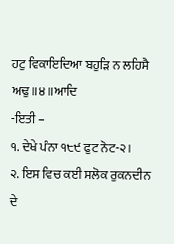ਹਟੁ ਵਿਕਾਇਦਿਆ ਬਹੁੜਿ ਨ ਲਹਿਸੈ ਅਢੁ॥੪॥ਆਦਿ
-ਇਤੀ –
੧. ਦੇਖੇ ਪੰਨਾ ੧੮੯ ਫੁਟ ਨੋਟ-੨।
੨. ਇਸ ਵਿਚ ਕਈ ਸਲੋਕ ਰੁਕਨਦੀਨ ਦੇ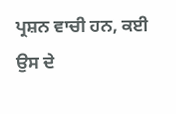ਪ੍ਰਸ਼ਨ ਵਾਚੀ ਹਨ, ਕਈ ਉਸ ਦੇ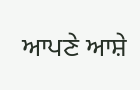ਆਪਣੇ ਆਸ਼ੇ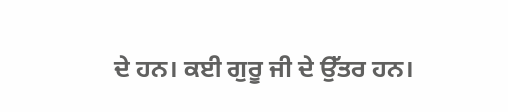ਦੇ ਹਨ। ਕਈ ਗੁਰੂ ਜੀ ਦੇ ਉੱਤਰ ਹਨ।